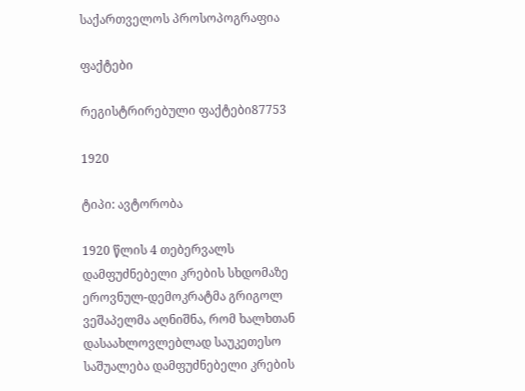საქართველოს პროსოპოგრაფია

ფაქტები

რეგისტრირებული ფაქტები87753

1920

ტიპი: ავტორობა

1920 წლის 4 თებერვალს დამფუძნებელი კრების სხდომაზე ეროვნულ-დემოკრატმა გრიგოლ ვეშაპელმა აღნიშნა, რომ ხალხთან დასაახლოვლებლად საუკეთესო საშუალება დამფუძნებელი კრების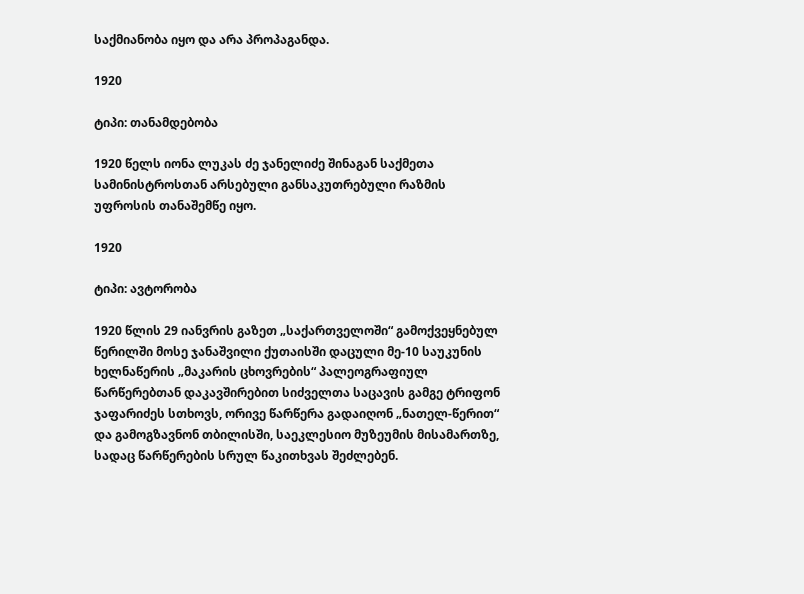საქმიანობა იყო და არა პროპაგანდა.

1920

ტიპი: თანამდებობა

1920 წელს იონა ლუკას ძე ჯანელიძე შინაგან საქმეთა სამინისტროსთან არსებული განსაკუთრებული რაზმის უფროსის თანაშემწე იყო.

1920

ტიპი: ავტორობა

1920 წლის 29 იანვრის გაზეთ „საქართველოში“ გამოქვეყნებულ წერილში მოსე ჯანაშვილი ქუთაისში დაცული მე-10 საუკუნის ხელნაწერის „მაკარის ცხოვრების“ პალეოგრაფიულ წარწერებთან დაკავშირებით სიძველთა საცავის გამგე ტრიფონ ჯაფარიძეს სთხოვს, ორივე წარწერა გადაიღონ „ნათელ-წერით“ და გამოგზავნონ თბილისში, საეკლესიო მუზეუმის მისამართზე, სადაც წარწერების სრულ წაკითხვას შეძლებენ.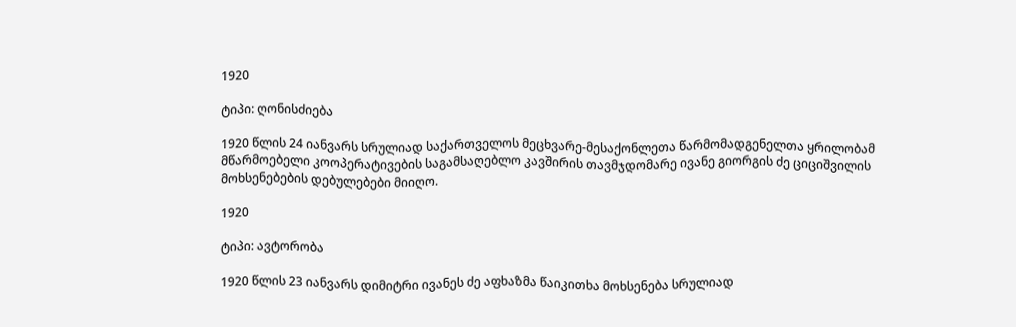1920

ტიპი: ღონისძიება

1920 წლის 24 იანვარს სრულიად საქართველოს მეცხვარე-მესაქონლეთა წარმომადგენელთა ყრილობამ მწარმოებელი კოოპერატივების საგამსაღებლო კავშირის თავმჯდომარე ივანე გიორგის ძე ციციშვილის მოხსენებების დებულებები მიიღო.

1920

ტიპი: ავტორობა

1920 წლის 23 იანვარს დიმიტრი ივანეს ძე აფხაზმა წაიკითხა მოხსენება სრულიად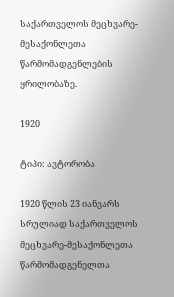საქართველოს მეცხვარე-მესაქონლეთა წარმომადგენლების ყრილობაზე.

1920

ტიპი: ავტორობა

1920 წლის 23 იანვარს სრულიად საქართველოს მეცხვარე-მესაქონლეთა წარმომადგენელთა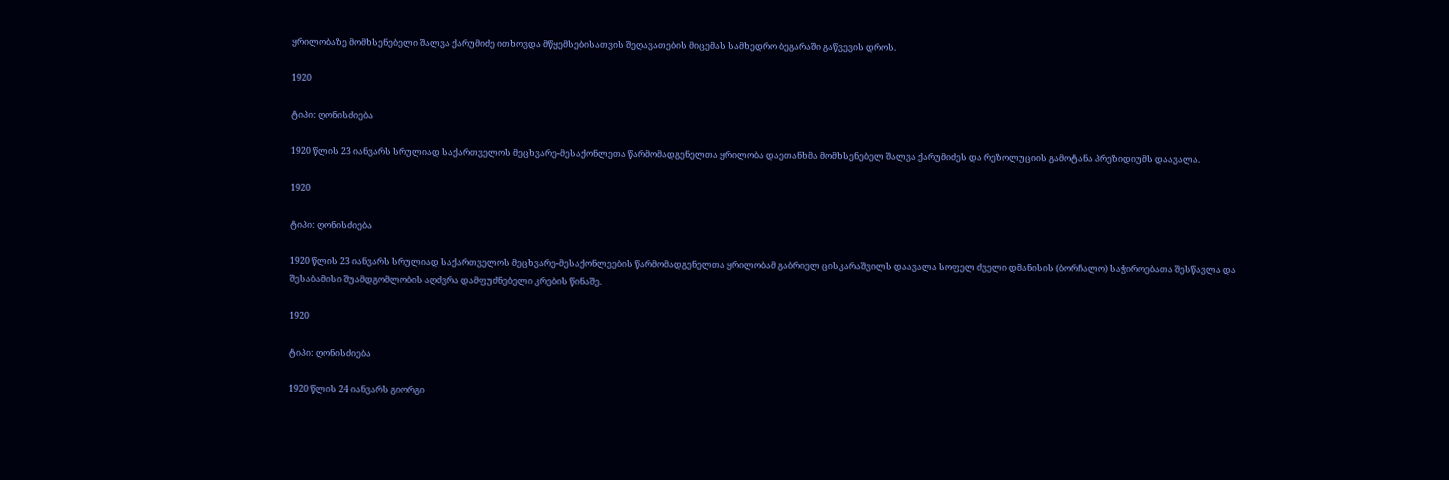ყრილობაზე მომხსენებელი შალვა ქარუმიძე ითხოვდა მწყემსებისათვის შეღავათების მიცემას სამხედრო ბეგარაში გაწვევის დროს.

1920

ტიპი: ღონისძიება

1920 წლის 23 იანვარს სრულიად საქართველოს მეცხვარე-მესაქონლეთა წარმომადგენელთა ყრილობა დაეთანხმა მომხსენებელ შალვა ქარუმიძეს და რეზოლუციის გამოტანა პრეზიდიუმს დაავალა.

1920

ტიპი: ღონისძიება

1920 წლის 23 იანვარს სრულიად საქართველოს მეცხვარე-მესაქონლეების წარმომადგენელთა ყრილობამ გაბრიელ ცისკარაშვილს დაავალა სოფელ ძველი დმანისის (ბორჩალო) საჭიროებათა შესწავლა და შესაბამისი შუამდგომლობის აღძვრა დამფუძნებელი კრების წინაშე.

1920

ტიპი: ღონისძიება

1920 წლის 24 იანვარს გიორგი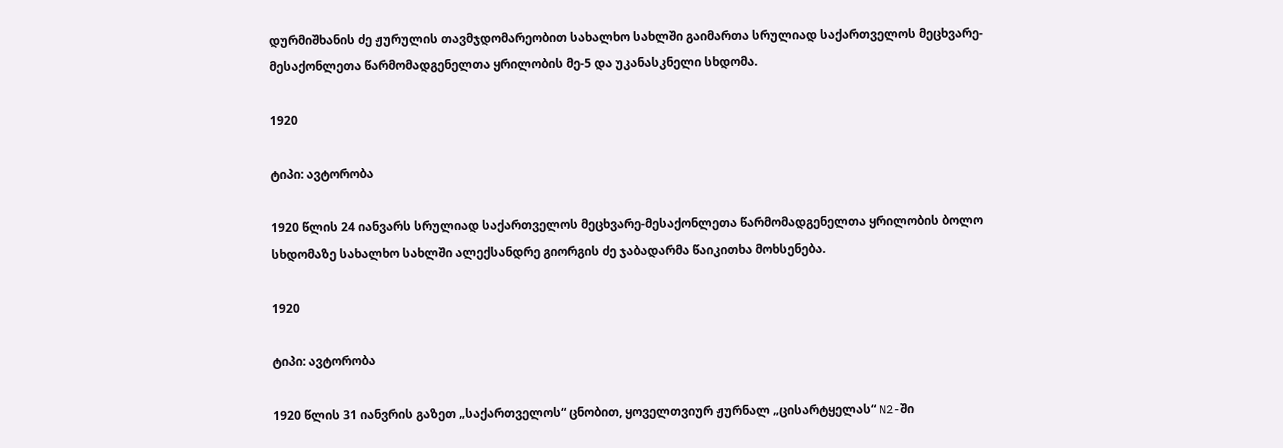დურმიშხანის ძე ჟურულის თავმჯდომარეობით სახალხო სახლში გაიმართა სრულიად საქართველოს მეცხვარე-მესაქონლეთა წარმომადგენელთა ყრილობის მე-5 და უკანასკნელი სხდომა.

1920

ტიპი: ავტორობა

1920 წლის 24 იანვარს სრულიად საქართველოს მეცხვარე-მესაქონლეთა წარმომადგენელთა ყრილობის ბოლო სხდომაზე სახალხო სახლში ალექსანდრე გიორგის ძე ჯაბადარმა წაიკითხა მოხსენება.

1920

ტიპი: ავტორობა

1920 წლის 31 იანვრის გაზეთ „საქართველოს“ ცნობით, ყოველთვიურ ჟურნალ „ცისარტყელას“ N2-ში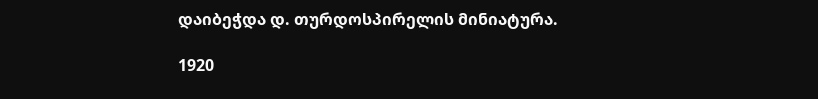დაიბეჭდა დ. თურდოსპირელის მინიატურა.

1920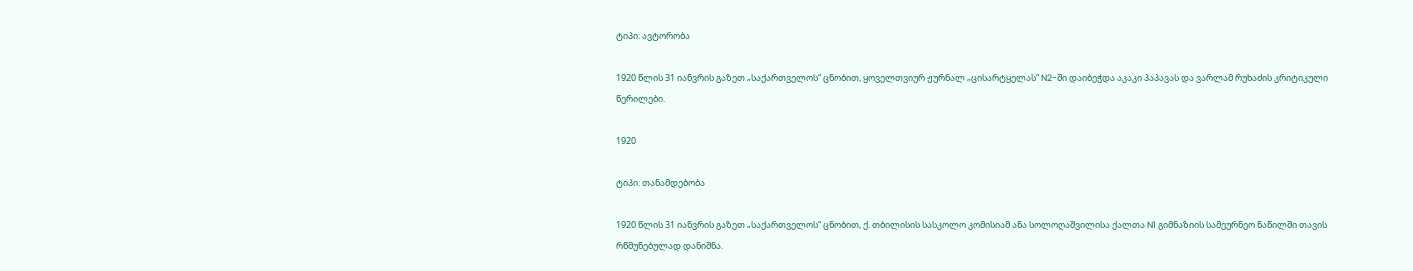ტიპი: ავტორობა

1920 წლის 31 იანვრის გაზეთ „საქართველოს“ ცნობით, ყოველთვიურ ჟურნალ „ცისარტყელას“ N2-ში დაიბეჭდა აკაკი პაპავას და ვარლამ რუხაძის კრიტიკული წერილები.

1920

ტიპი: თანამდებობა

1920 წლის 31 იანვრის გაზეთ „საქართველოს“ ცნობით, ქ. თბილისის სასკოლო კომისიამ ანა სოლოღაშვილისა ქალთა N1 გიმნაზიის სამეურნეო ნაწილში თავის რწმუნებულად დანიშნა.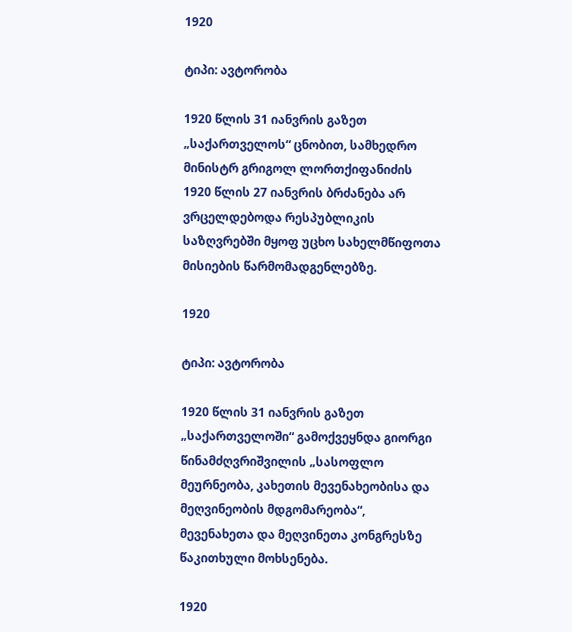1920

ტიპი: ავტორობა

1920 წლის 31 იანვრის გაზეთ „საქართველოს“ ცნობით, სამხედრო მინისტრ გრიგოლ ლორთქიფანიძის 1920 წლის 27 იანვრის ბრძანება არ ვრცელდებოდა რესპუბლიკის საზღვრებში მყოფ უცხო სახელმწიფოთა მისიების წარმომადგენლებზე.

1920

ტიპი: ავტორობა

1920 წლის 31 იანვრის გაზეთ „საქართველოში“ გამოქვეყნდა გიორგი წინამძღვრიშვილის „სასოფლო მეურნეობა, კახეთის მევენახეობისა და მეღვინეობის მდგომარეობა“, მევენახეთა და მეღვინეთა კონგრესზე წაკითხული მოხსენება.

1920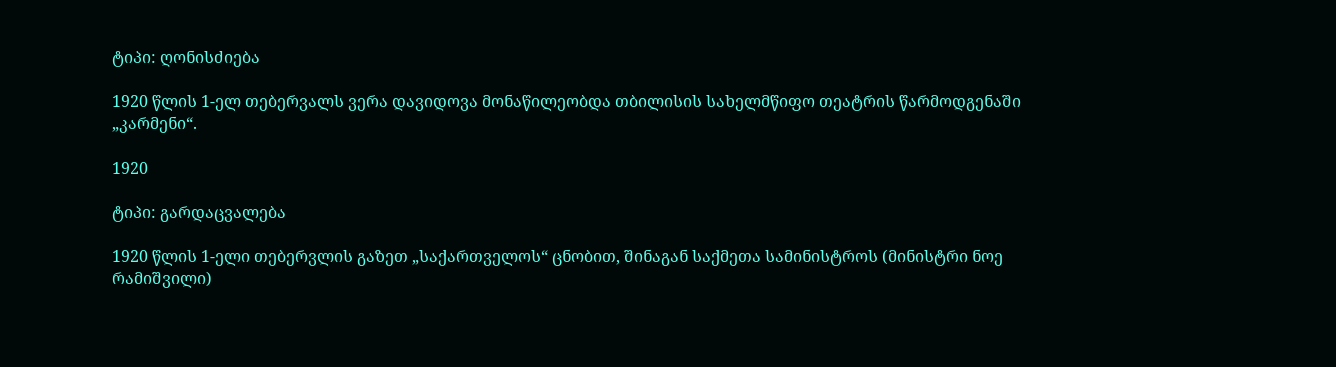ტიპი: ღონისძიება

1920 წლის 1-ელ თებერვალს ვერა დავიდოვა მონაწილეობდა თბილისის სახელმწიფო თეატრის წარმოდგენაში „კარმენი“.

1920

ტიპი: გარდაცვალება

1920 წლის 1-ელი თებერვლის გაზეთ „საქართველოს“ ცნობით, შინაგან საქმეთა სამინისტროს (მინისტრი ნოე რამიშვილი)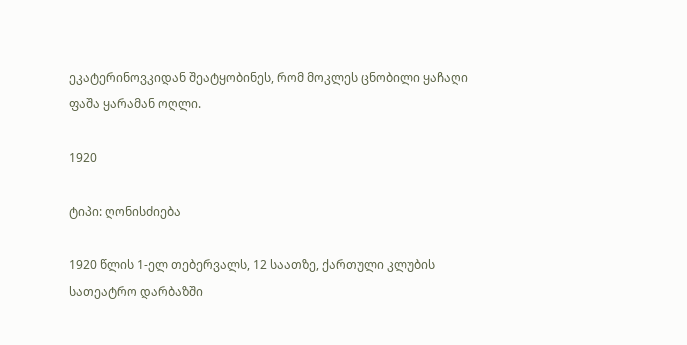ეკატერინოვკიდან შეატყობინეს, რომ მოკლეს ცნობილი ყაჩაღი ფაშა ყარამან ოღლი.

1920

ტიპი: ღონისძიება

1920 წლის 1-ელ თებერვალს, 12 საათზე, ქართული კლუბის სათეატრო დარბაზში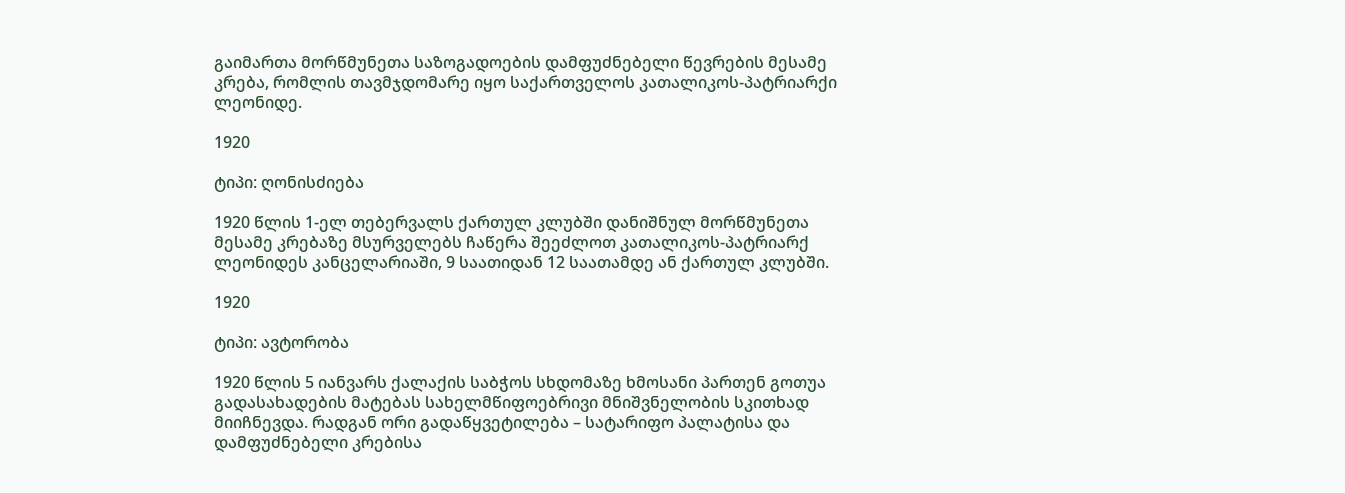გაიმართა მორწმუნეთა საზოგადოების დამფუძნებელი წევრების მესამე კრება, რომლის თავმჯდომარე იყო საქართველოს კათალიკოს-პატრიარქი ლეონიდე.

1920

ტიპი: ღონისძიება

1920 წლის 1-ელ თებერვალს ქართულ კლუბში დანიშნულ მორწმუნეთა მესამე კრებაზე მსურველებს ჩაწერა შეეძლოთ კათალიკოს-პატრიარქ ლეონიდეს კანცელარიაში, 9 საათიდან 12 საათამდე ან ქართულ კლუბში.

1920

ტიპი: ავტორობა

1920 წლის 5 იანვარს ქალაქის საბჭოს სხდომაზე ხმოსანი პართენ გოთუა გადასახადების მატებას სახელმწიფოებრივი მნიშვნელობის სკითხად მიიჩნევდა. რადგან ორი გადაწყვეტილება – სატარიფო პალატისა და დამფუძნებელი კრებისა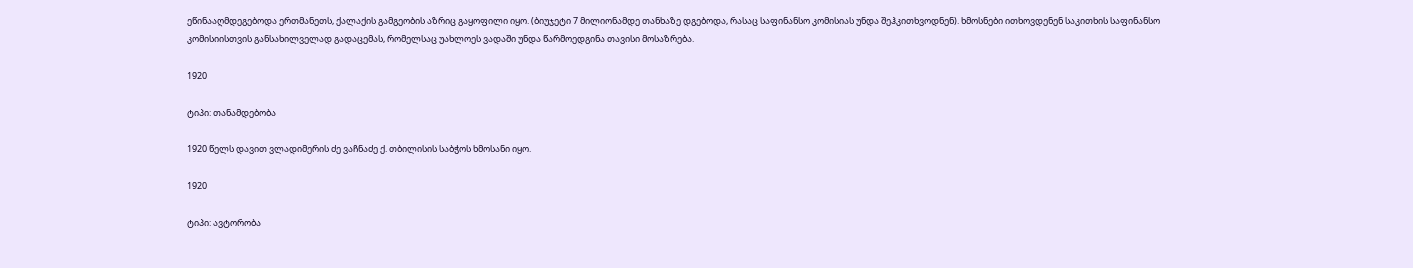ეწინააღმდეგებოდა ერთმანეთს, ქალაქის გამგეობის აზრიც გაყოფილი იყო. (ბიუჯეტი 7 მილიონამდე თანხაზე დგებოდა, რასაც საფინანსო კომისიას უნდა შეჰკითხვოდნენ). ხმოსნები ითხოვდენენ საკითხის საფინანსო კომისიისთვის განსახილველად გადაცემას, რომელსაც უახლოეს ვადაში უნდა წარმოედგინა თავისი მოსაზრება.

1920

ტიპი: თანამდებობა

1920 წელს დავით ვლადიმერის ძე ვაჩნაძე ქ. თბილისის საბჭოს ხმოსანი იყო.

1920

ტიპი: ავტორობა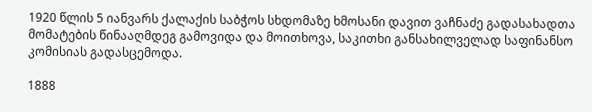1920 წლის 5 იანვარს ქალაქის საბჭოს სხდომაზე ხმოსანი დავით ვაჩნაძე გადასახადთა მომატების წინააღმდეგ გამოვიდა და მოითხოვა, საკითხი განსახილველად საფინანსო კომისიას გადასცემოდა.

1888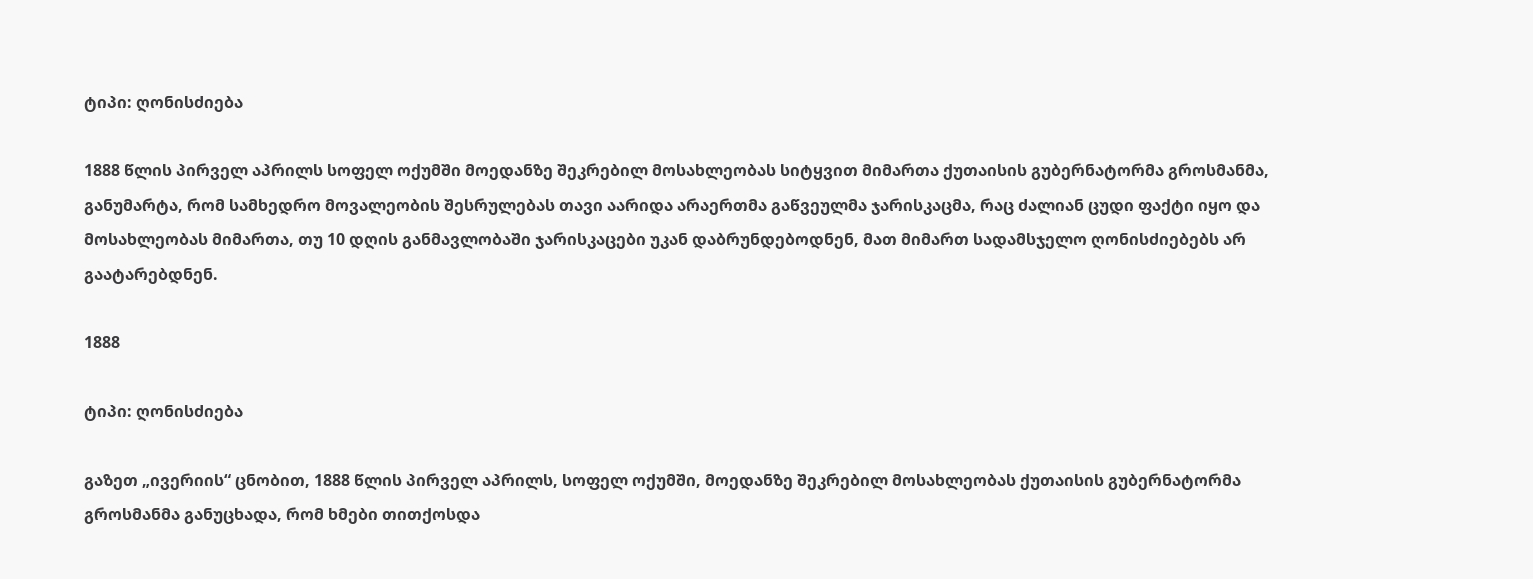ტიპი: ღონისძიება

1888 წლის პირველ აპრილს სოფელ ოქუმში მოედანზე შეკრებილ მოსახლეობას სიტყვით მიმართა ქუთაისის გუბერნატორმა გროსმანმა, განუმარტა, რომ სამხედრო მოვალეობის შესრულებას თავი აარიდა არაერთმა გაწვეულმა ჯარისკაცმა, რაც ძალიან ცუდი ფაქტი იყო და მოსახლეობას მიმართა, თუ 10 დღის განმავლობაში ჯარისკაცები უკან დაბრუნდებოდნენ, მათ მიმართ სადამსჯელო ღონისძიებებს არ გაატარებდნენ.

1888

ტიპი: ღონისძიება

გაზეთ „ივერიის“ ცნობით, 1888 წლის პირველ აპრილს, სოფელ ოქუმში, მოედანზე შეკრებილ მოსახლეობას ქუთაისის გუბერნატორმა გროსმანმა განუცხადა, რომ ხმები თითქოსდა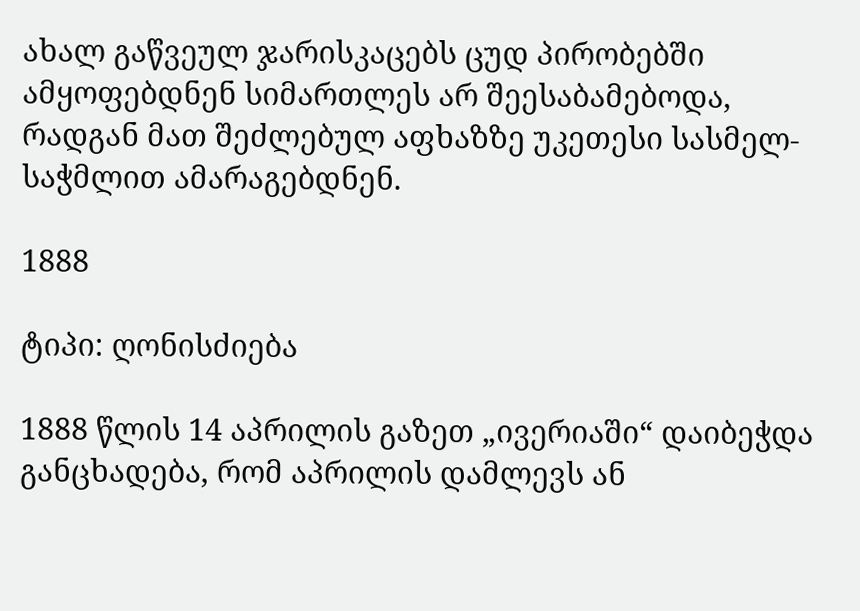ახალ გაწვეულ ჯარისკაცებს ცუდ პირობებში ამყოფებდნენ სიმართლეს არ შეესაბამებოდა, რადგან მათ შეძლებულ აფხაზზე უკეთესი სასმელ-საჭმლით ამარაგებდნენ.

1888

ტიპი: ღონისძიება

1888 წლის 14 აპრილის გაზეთ „ივერიაში“ დაიბეჭდა განცხადება, რომ აპრილის დამლევს ან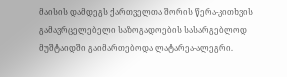მაისის დამდეგს ქართველთა შორის წერა-კითხვის გამავრცელებელი საზოგადოების სასარგებლოდ მუშტაიდში გაიმართებოდა ლატარეა-ალეგრი.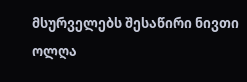მსურველებს შესაწირი ნივთი ოლღა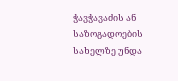ჭავჭავაძის ან საზოგადოების სახელზე უნდა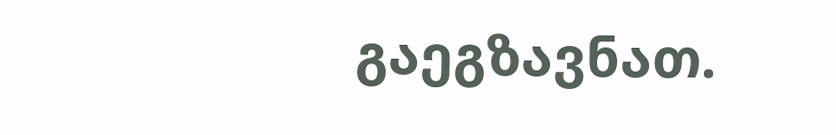გაეგზავნათ.